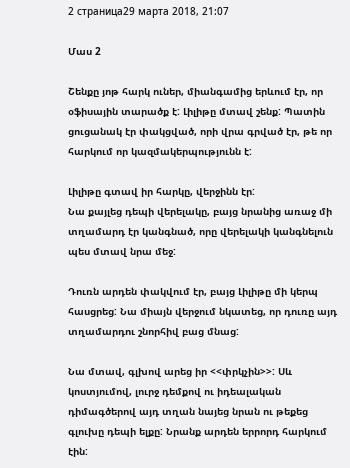2 страница29 марта 2018, 21:07

Մաս 2

Շենքը յոթ հարկ ուներ, միանգամից երևում էր, որ օֆիսային տարածք է: Լիլիթը մտավ շենք: Պատին ցուցանակ էր փակցված, որի վրա գրված էր, թե որ հարկում որ կազմակերպությունն է:

Լիլիթը գտավ իր հարկը, վերջինն էր:
Նա քայլեց դեպի վերելակը, բայց նրանից առաջ մի տղամարդ էր կանգնած, որը վերելակի կանգնելուն պես մտավ նրա մեջ:

Դուռն արդեն փակվում էր, բայց Լիլիթը մի կերպ հասցրեց: Նա միայն վերջում նկատեց, որ դուռը այդ տղամարդու շնորհիվ բաց մնաց:

Նա մտավ, գլխով արեց իր <<փրկչին>>: Սև կոստյումով, լուրջ դեմքով ու իդեալական դիմագծերով այդ տղան նայեց նրան ու թեքեց գլուխը դեպի ելքը: Նրանք արդեն երրորդ հարկում էին: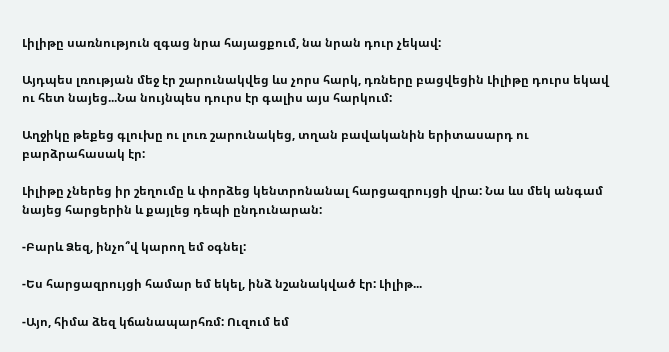Լիլիթը սառնություն զգաց նրա հայացքում, նա նրան դուր չեկավ:

Այդպես լռության մեջ էր շարունակվեց ևս չորս հարկ, դռները բացվեցին Լիլիթը դուրս եկավ ու հետ նայեց...Նա նույնպես դուրս էր գալիս այս հարկում:

Աղջիկը թեքեց գլուխը ու լուռ շարունակեց, տղան բավականին երիտասարդ ու բարձրահասակ էր:

Լիլիթը չներեց իր շեղումը և փորձեց կենտրոնանալ հարցազրույցի վրա: Նա ևս մեկ անգամ նայեց հարցերին և քայլեց դեպի ընդունարան:

-Բարև Ձեզ, ինչո՞վ կարող եմ օգնել:

-Ես հարցազրույցի համար եմ եկել, ինձ նշանակված էր: Լիլիթ...

-Այո, հիմա ձեզ կճանապարհռմ: Ուզում եմ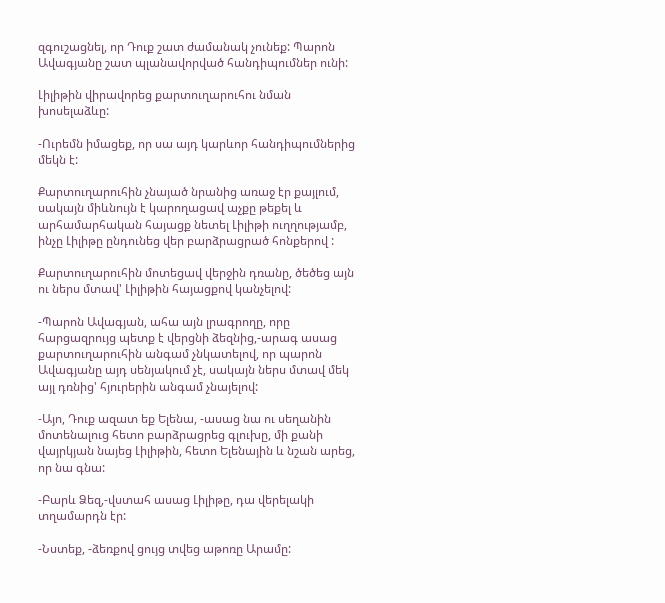զգուշացնել, որ Դուք շատ ժամանակ չունեք: Պարոն Ավագյանը շատ պլանավորված հանդիպումներ ունի:

Լիլիթին վիրավորեց քարտուղարուհու նման խոսելաձևը:

-Ուրեմն իմացեք, որ սա այդ կարևոր հանդիպումներից մեկն է:

Քարտուղարուհին չնայած նրանից առաջ էր քայլում, սակայն միևնույն է կարողացավ աչքը թեքել և արհամարհական հայացք նետել Լիլիթի ուղղությամբ, ինչը Լիլիթը ընդունեց վեր բարձրացրած հոնքերով :

Քարտուղարուհին մոտեցավ վերջին դռանը, ծեծեց այն ու ներս մտավ' Լիլիթին հայացքով կանչելով:

-Պարոն Ավագյան, ահա այն լրագրողը, որը հարցազրույց պետք է վերցնի ձեզնից,-արագ ասաց քարտուղարուհին անգամ չնկատելով, որ պարոն Ավագյանը այդ սենյակում չէ, սակայն ներս մտավ մեկ այլ դռնից' հյուրերին անգամ չնայելով:

-Այո, Դուք ազատ եք Ելենա, -ասաց նա ու սեղանին մոտենալուց հետո բարձրացրեց գլուխը, մի քանի վայրկյան նայեց Լիլիթին, հետո Ելենային և նշան արեց, որ նա գնա:

-Բարև Ձեզ,-վստահ ասաց Լիլիթը, դա վերելակի տղամարդն էր:

-Նստեք, -ձեռքով ցույց տվեց աթոռը Արամը: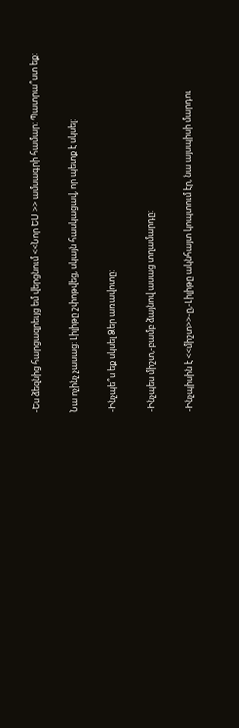-Ես ձեզնից հարցազրեւյց եմ վերցնում <<Նոր ԵՍ >> ամսագրի համար: Պատրա՞ստ եք:

Նա ոչինչ չասաց: Լիլիթը շփոթվեց, սկայն հասկացավ, որ պետք է սկսել:

-Ինչպե՞ս եք սկսել Ձեր առավոտը:

-Ինչպես միշտ,-բամբ ձայնով ասաց տղամարդը:

-Ինչպիսին է <<միշտ>>-ը,-Լիլիթը ակնհայտ կոպտում էր, նա այսպիսի մարդու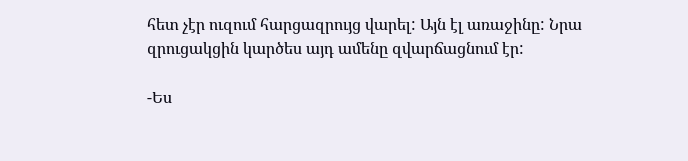հետ չէր ուզում հարցազրույց վարել: Այն էլ առաջինը: Նրա զրուցակցին կարծես այդ ամենը զվարճացնում էր:

-Ես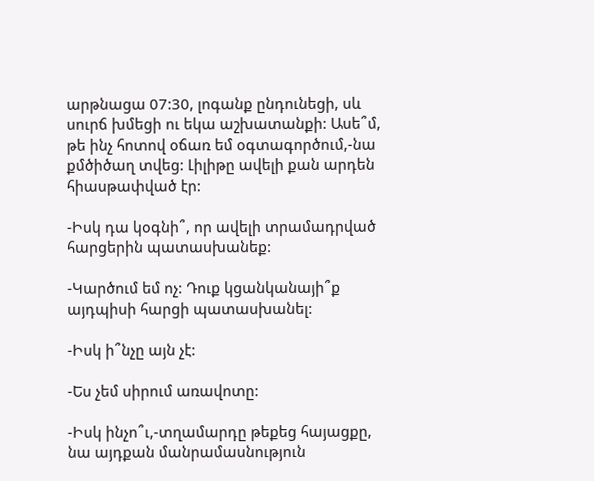արթնացա 07:30, լոգանք ընդունեցի, սև սուրճ խմեցի ու եկա աշխատանքի: Ասե՞մ, թե ինչ հոտով օճառ եմ օգտագործում,-նա քմծիծաղ տվեց: Լիլիթը ավելի քան արդեն հիասթափված էր:

-Իսկ դա կօգնի՞, որ ավելի տրամադրված հարցերին պատասխանեք:

-Կարծում եմ ոչ: Դուք կցանկանայի՞ք այդպիսի հարցի պատասխանել:

-Իսկ ի՞նչը այն չէ:

-Ես չեմ սիրում առավոտը:

-Իսկ ինչո՞ւ,-տղամարդը թեքեց հայացքը, նա այդքան մանրամասնություն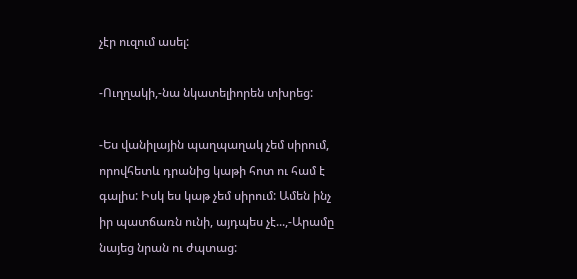չէր ուզում ասել:

-Ուղղակի,-նա նկատելիորեն տխրեց:

-Ես վանիլային պաղպաղակ չեմ սիրում, որովհետև դրանից կաթի հոտ ու համ է գալիս: Իսկ ես կաթ չեմ սիրում: Ամեն ինչ իր պատճառն ունի, այդպես չէ...,-Արամը նայեց նրան ու ժպտաց: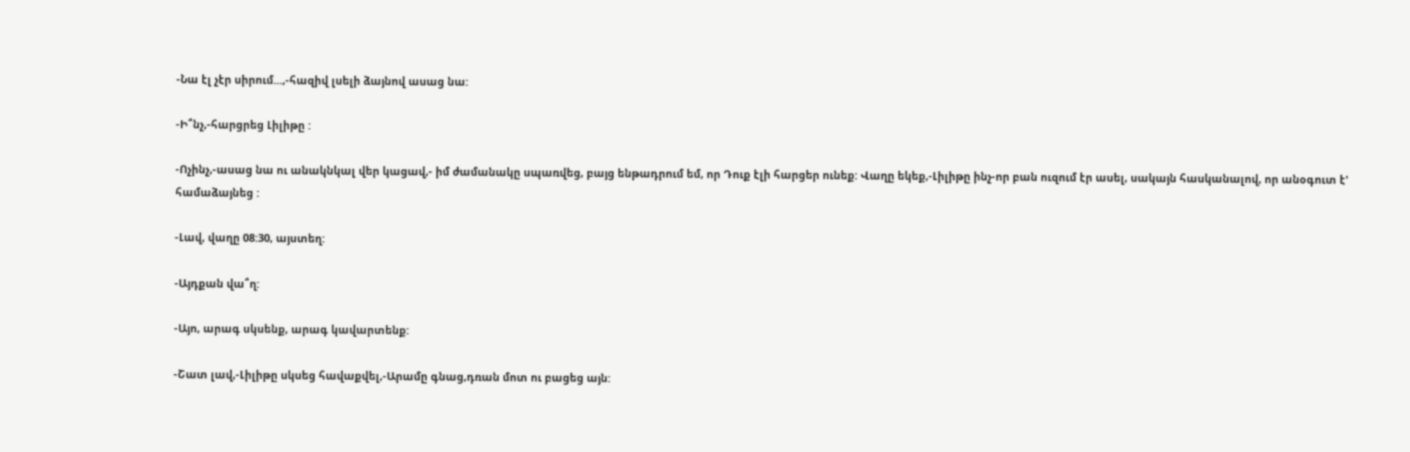-Նա էլ չէր սիրում...,-հազիվ լսելի ձայնով ասաց նա:

-Ի՞նչ,-հարցրեց Լիլիթը :

-Ոչինչ,-ասաց նա ու անակնկալ վեր կացավ,- իմ ժամանակը սպառվեց, բայց ենթադրում եմ, որ Դուք էլի հարցեր ունեք: Վաղը եկեք,-Լիլիթը ինչ-որ բան ուզում էր ասել, սակայն հասկանալով, որ անօգուտ է' համաձայնեց :

-Լավ, վաղը 08:30, այստեղ:

-Այդքան վա՞ղ:

-Այո, արագ սկսենք, արագ կավարտենք:

-Շատ լավ,-Լիլիթը սկսեց հավաքվել,-Արամը գնաց,դռան մոտ ու բացեց այն: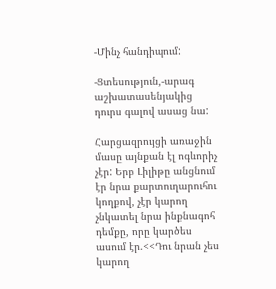-Մինչ հանդիպում:

-Ցտեսություն,-արագ աշխատասենյակից դուրս գալով ասաց նա:

Հարցազրույցի առաջին մասը այնքան էլ ոգևորիչ չէր: Երբ Լիլիթը անցնում էր նրա քարտուղարուհու կողքով, չէր կարող չնկատել նրա ինքնագոհ դեմքը, որը կարծես ասում էր.<<Դու նրան չես կարող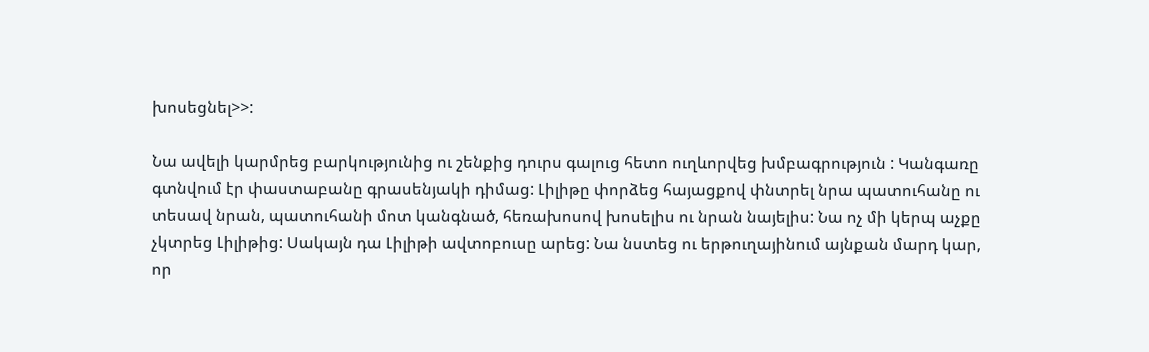խոսեցնել>>:

Նա ավելի կարմրեց բարկությունից ու շենքից դուրս գալուց հետո ուղևորվեց խմբագրություն : Կանգառը գտնվում էր փաստաբանը գրասենյակի դիմաց: Լիլիթը փորձեց հայացքով փնտրել նրա պատուհանը ու տեսավ նրան, պատուհանի մոտ կանգնած, հեռախոսով խոսելիս ու նրան նայելիս: Նա ոչ մի կերպ աչքը չկտրեց Լիլիթից: Սակայն դա Լիլիթի ավտոբուսը արեց: Նա նստեց ու երթուղայինում այնքան մարդ կար, որ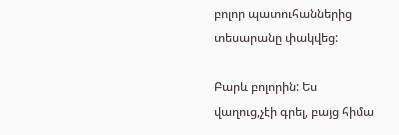բոլոր պատուհաններից տեսարանը փակվեց:

Բարև բոլորին: Ես վաղուց,չէի գրել, բայց հիմա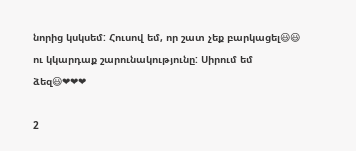նորից կսկսեմ: Հուսով եմ, որ շատ չեք բարկացել😃😃 ու կկարդաք շարունակությունը: Սիրում եմ ձեզ😃❤❤❤

2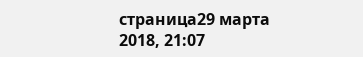страница29 марта 2018, 21:07